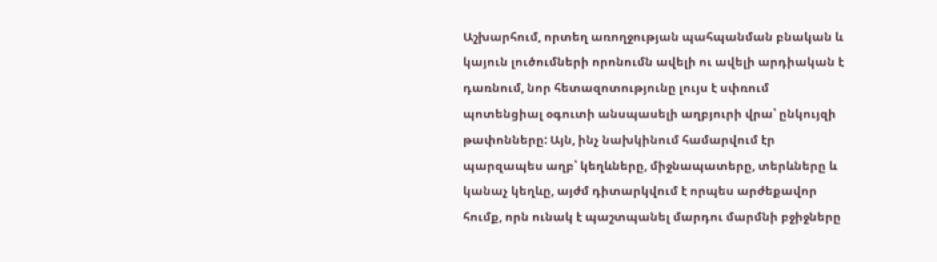Աշխարհում, որտեղ առողջության պահպանման բնական և կայուն լուծումների որոնումն ավելի ու ավելի արդիական է դառնում, նոր հետազոտությունը լույս է սփռում պոտենցիալ օգուտի անսպասելի աղբյուրի վրա՝ ընկույզի թափոնները: Այն, ինչ նախկինում համարվում էր պարզապես աղբ՝ կեղևները, միջնապատերը, տերևները և կանաչ կեղևը, այժմ դիտարկվում է որպես արժեքավոր հումք, որն ունակ է պաշտպանել մարդու մարմնի բջիջները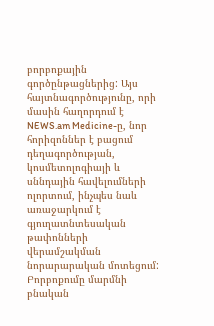բորբոքային գործընթացներից: Այս հայտնագործությունը, որի մասին հաղորդում է NEWS.am Medicine-ը, նոր հորիզոններ է բացում դեղագործության, կոսմետոլոգիայի և սննդային հավելումների ոլորտում, ինչպես նաև առաջարկում է գյուղատնտեսական թափոնների վերամշակման նորարարական մոտեցում:
Բորբոքումը մարմնի բնական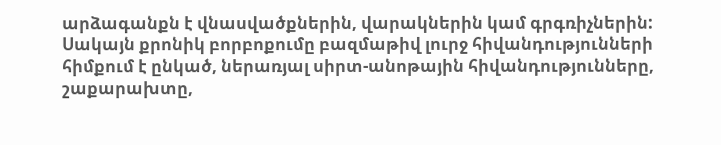արձագանքն է վնասվածքներին, վարակներին կամ գրգռիչներին: Սակայն քրոնիկ բորբոքումը բազմաթիվ լուրջ հիվանդությունների հիմքում է ընկած, ներառյալ սիրտ-անոթային հիվանդությունները, շաքարախտը,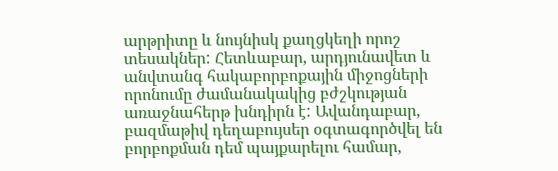արթրիտը և նույնիսկ քաղցկեղի որոշ տեսակներ: Հետևաբար, արդյունավետ և անվտանգ հակաբորբոքային միջոցների որոնումը ժամանակակից բժշկության առաջնահերթ խնդիրն է: Ավանդաբար, բազմաթիվ դեղաբույսեր օգտագործվել են բորբոքման դեմ պայքարելու համար,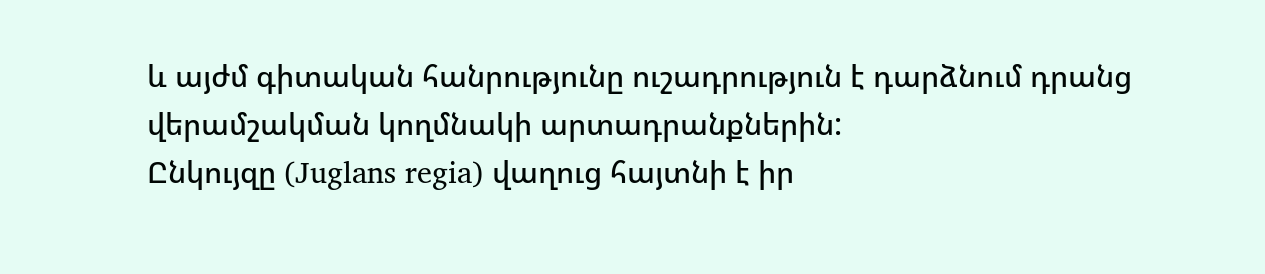և այժմ գիտական հանրությունը ուշադրություն է դարձնում դրանց վերամշակման կողմնակի արտադրանքներին:
Ընկույզը (Juglans regia) վաղուց հայտնի է իր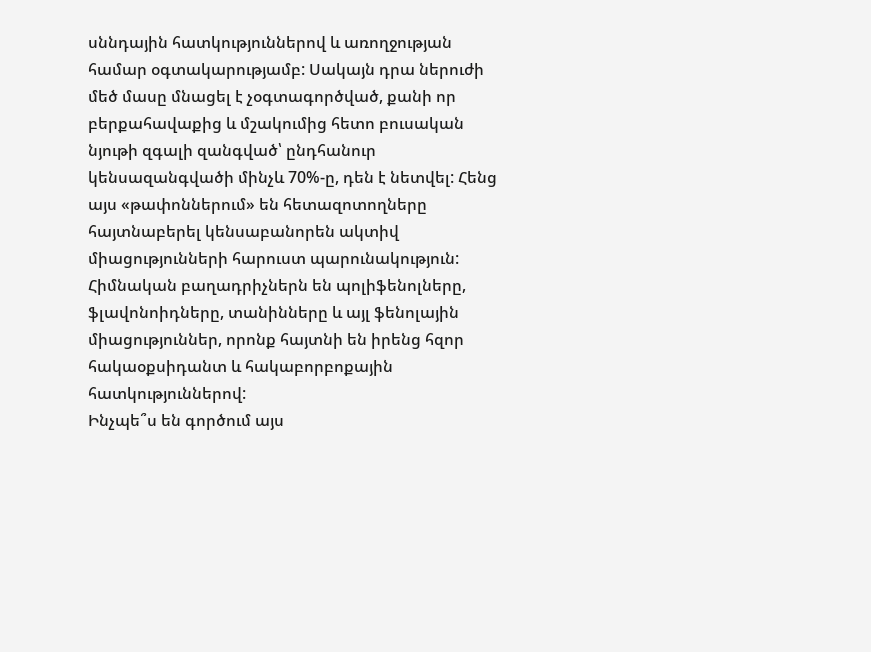սննդային հատկություններով և առողջության համար օգտակարությամբ: Սակայն դրա ներուժի մեծ մասը մնացել է չօգտագործված, քանի որ բերքահավաքից և մշակումից հետո բուսական նյութի զգալի զանգված՝ ընդհանուր կենսազանգվածի մինչև 70%-ը, դեն է նետվել: Հենց այս «թափոններում» են հետազոտողները հայտնաբերել կենսաբանորեն ակտիվ միացությունների հարուստ պարունակություն: Հիմնական բաղադրիչներն են պոլիֆենոլները, ֆլավոնոիդները, տանինները և այլ ֆենոլային միացություններ, որոնք հայտնի են իրենց հզոր հակաօքսիդանտ և հակաբորբոքային հատկություններով:
Ինչպե՞ս են գործում այս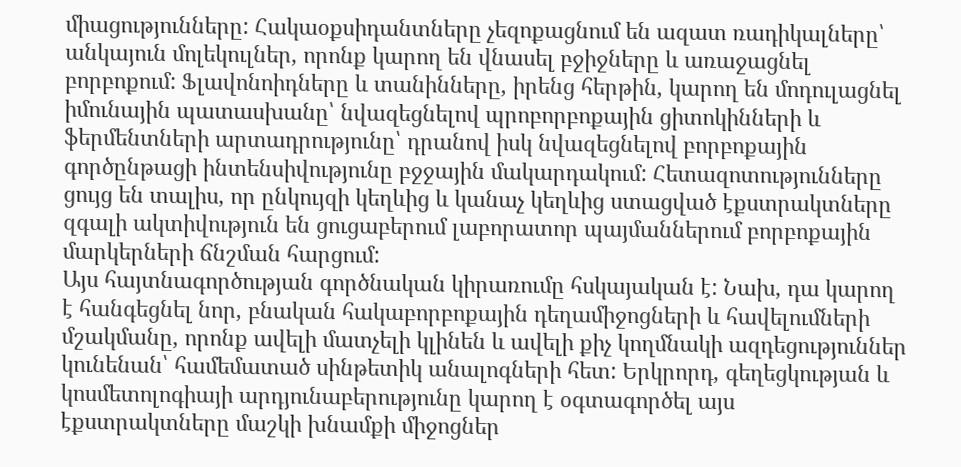միացությունները: Հակաօքսիդանտները չեզոքացնում են ազատ ռադիկալները՝ անկայուն մոլեկուլներ, որոնք կարող են վնասել բջիջները և առաջացնել բորբոքում: Ֆլավոնոիդները և տանինները, իրենց հերթին, կարող են մոդուլացնել իմունային պատասխանը՝ նվազեցնելով պրոբորբոքային ցիտոկինների և ֆերմենտների արտադրությունը՝ դրանով իսկ նվազեցնելով բորբոքային գործընթացի ինտենսիվությունը բջջային մակարդակում: Հետազոտությունները ցույց են տալիս, որ ընկույզի կեղևից և կանաչ կեղևից ստացված էքստրակտները զգալի ակտիվություն են ցուցաբերում լաբորատոր պայմաններում բորբոքային մարկերների ճնշման հարցում:
Այս հայտնագործության գործնական կիրառումը հսկայական է: Նախ, դա կարող է հանգեցնել նոր, բնական հակաբորբոքային դեղամիջոցների և հավելումների մշակմանը, որոնք ավելի մատչելի կլինեն և ավելի քիչ կողմնակի ազդեցություններ կունենան՝ համեմատած սինթետիկ անալոգների հետ: Երկրորդ, գեղեցկության և կոսմետոլոգիայի արդյունաբերությունը կարող է օգտագործել այս էքստրակտները մաշկի խնամքի միջոցներ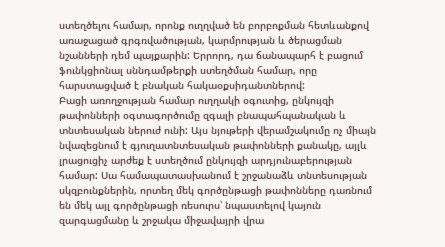ստեղծելու համար, որոնք ուղղված են բորբոքման հետևանքով առաջացած գրգռվածության, կարմրության և ծերացման նշանների դեմ պայքարին: Երրորդ, դա ճանապարհ է բացում ֆունկցիոնալ սննդամթերքի ստեղծման համար, որը հարստացված է բնական հակաօքսիդանտներով:
Բացի առողջության համար ուղղակի օգուտից, ընկույզի թափոնների օգտագործումը զգալի բնապահպանական և տնտեսական ներուժ ունի: Այս նյութերի վերամշակումը ոչ միայն նվազեցնում է գյուղատնտեսական թափոնների քանակը, այլև լրացուցիչ արժեք է ստեղծում ընկույզի արդյունաբերության համար: Սա համապատասխանում է շրջանաձև տնտեսության սկզբունքներին, որտեղ մեկ գործընթացի թափոնները դառնում են մեկ այլ գործընթացի ռեսուրս՝ նպաստելով կայուն զարգացմանը և շրջակա միջավայրի վրա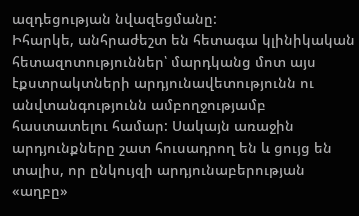ազդեցության նվազեցմանը:
Իհարկե, անհրաժեշտ են հետագա կլինիկական հետազոտություններ՝ մարդկանց մոտ այս էքստրակտների արդյունավետությունն ու անվտանգությունն ամբողջությամբ հաստատելու համար: Սակայն առաջին արդյունքները շատ հուսադրող են և ցույց են տալիս, որ ընկույզի արդյունաբերության «աղբը»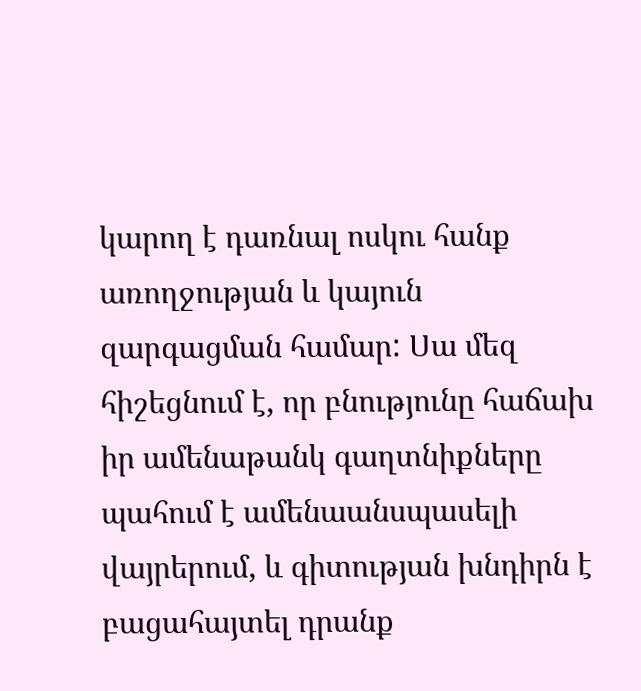կարող է դառնալ ոսկու հանք առողջության և կայուն զարգացման համար: Սա մեզ հիշեցնում է, որ բնությունը հաճախ իր ամենաթանկ գաղտնիքները պահում է ամենաանսպասելի վայրերում, և գիտության խնդիրն է բացահայտել դրանք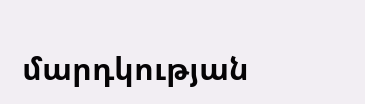մարդկության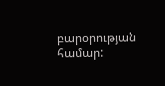բարօրության համար: